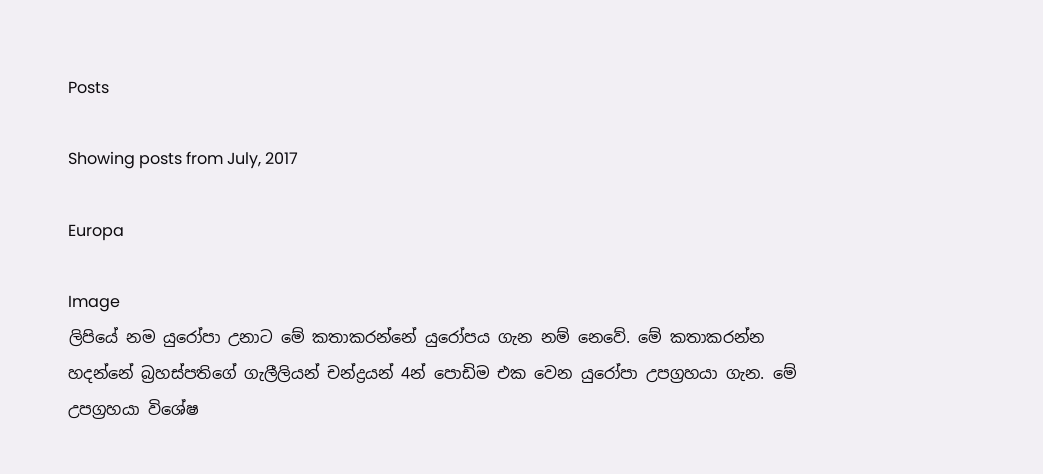Posts

Showing posts from July, 2017

Europa

Image
ලිපියේ නම යුරෝපා උනාට මේ කතාකරන්නේ යුරෝපය ගැන නම් නෙවේ. මේ කතාකරන්න හදන්නේ බ්‍රහස්පතිගේ ගැලීලියන් චන්ද්‍රයන් 4න් පොඩිම එක වෙන යුරෝපා උපග්‍රහයා ගැන. මේ උපග්‍රහයා විශේෂ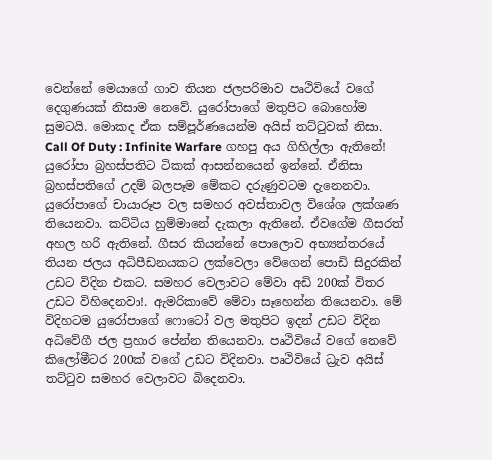වෙන්නේ මෙයාගේ ගාව තියන ජලපරිමාව පෘථිවියේ වගේ දෙගුණයක් නිසාම නෙවේ. යුරෝපාගේ මතුපිට බොහෝම සුමටයි. මොකද ඒක සම්පූර්ණයෙන්ම අයිස් තට්ටුවක් නිසා. Call Of Duty : Infinite Warfare ගහපු අය ගිහිල්ලා ඇතිනේ! යුරෝපා බ්‍රහස්පතිට ටිකක් ආසන්නයෙන් ඉන්නේ. ඒනිසා බ්‍රහස්පතිගේ උදම් බලපෑම මේකට දරුණුවටම දැනෙනවා. යුරෝපාගේ චායාරූප වල සමහර අවස්තාවල විශේශ ලක්ශණ තියෙනවා. කට්ටිය හුම්මානේ දැකලා ඇතිනේ. ඒවගේම ගීසරත් අහල හරි ඇතිනේ. ගීසර කියන්නේ පොලොව අභ්‍යන්තරයේ තියන ජලය අධිපීඩනයකට ලක්වෙලා වේගෙන් පොඩි සිදුරකින් උඩට විදින එකට. සමහර වෙලාවට මේවා අඩි 200ක් විතර උඩට විහිදෙනවා!. ඇමරිකාවේ මේවා සෑහෙන්න තියෙනවා. මේ විදිහටම යුරෝපාගේ ෆොටෝ වල මතුපිට ඉදන් උඩට විදින අධිවේගී ජල ප්‍රහාර පේන්න තියෙනවා. පෘථිවියේ වගේ නෙවේ කිලෝමීටර 200ක් වගේ උඩට විදිනවා. පෘථිවියේ ධ්‍රැව අයිස් තට්ටුව සමහර වෙලාවට බිදෙනවා.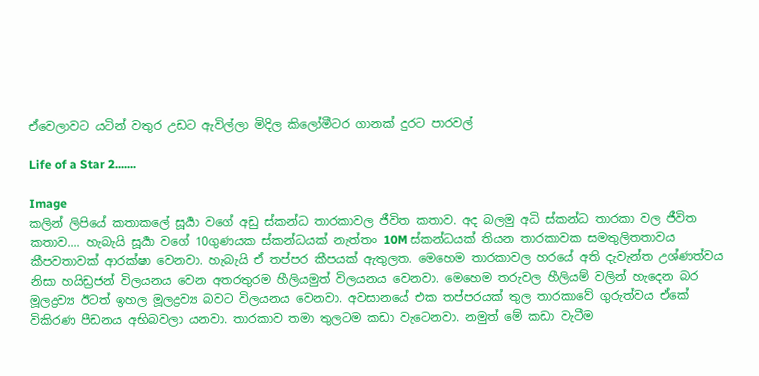ඒවෙලාවට යටින් වතුර උඩට ඇවිල්ලා මිදිල කිලෝමීටර ගානක් දුරට පාරවල්

Life of a Star 2.......

Image
කලින් ලිපියේ කතාකලේ සූර්‍යා වගේ අඩු ස්කන්ධ තාරකාවල ජීවිත කතාව. අද බලමු අධි ස්කන්ධ තාරකා වල ජීවිත කතාව.... හැබැයි සූර්‍යා වගේ 10ගුණයක ස්කන්ධයක් නැත්තං 10M ස්කන්ධයක් තියන තාරකාවක සමතුලිතතාවය කීපවතාවක් ආරක්ෂා වෙනවා. හැබැයි ඒ තප්පර කීපයක් ඇතුලත. මෙහෙම තාරකාවල හරයේ අති දැවැන්ත උශ්ණත්වය නිසා හයිඩ්‍රජන් විලයනය වෙන අතරතුරම හීලියමුත් විලයනය වෙනවා. මෙහෙම තරුවල හීලියම් වලින් හැදෙන බර මූලද්‍රව්‍ය ඊටත් ඉහල මූලද්‍රව්‍ය බවට විලයනය වෙනවා. අවසානයේ එක තප්පරයක් තුල තාරකාවේ ගුරුත්වය ඒකේ විකිරණ පීඩනය අභිබවලා යනවා. තාරකාව තමා තුලටම කඩා වැටෙනවා. නමුත් මේ කඩා වැටීම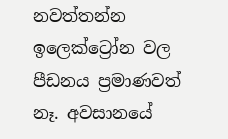නවත්තන්න ඉලෙක්ට්‍රෝන වල පීඩනය ප්‍රමාණවත් නෑ. අවසානයේ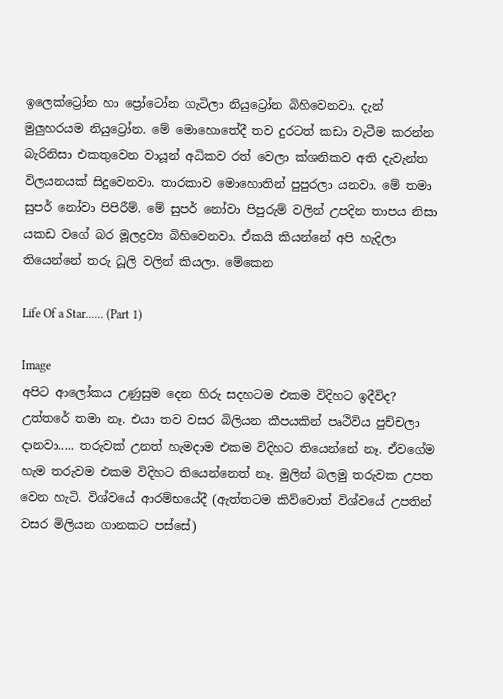ඉලෙක්ට්‍රෝන හා ප්‍රෝටෝන ගැටිලා නියුට්‍රෝන බිහිවෙනවා. දැන් මුලුහරයම නියුට්‍රෝන. මේ මොහොතේදී තව දුරටත් කඩා වැටීම කරන්න බැරිනිසා එකතුවෙන වායූන් අධිකව රත් වෙලා ක්ශනිකව අති දැවැන්ත විලයනයක් සිදුවෙනවා. තාරකාව මොහොතින් පුපුරලා යනවා. මේ තමා සුපර් නෝවා පිපිරීම්. මේ සුපර් නෝවා පිපුරුම් වලින් උපදින තාපය නිසා යකඩ වගේ බර මූලද්‍රව්‍ය බිහිවෙනවා. ඒකයි කියන්නේ අපි හැදිලා තියෙන්නේ තරු ධූලි වලින් කියලා. මේකෙන

Life Of a Star...... (Part 1)

Image
අපිට ආලෝකය උණුසුම දෙන හිරු සදහටම එකම විදිහට ඉදීවිද? උත්තරේ තමා නෑ. එයා තව වසර බිලියන කීපයකින් පෘථිවිය පුච්චලා දානවා..... තරුවක් උනත් හැමදාම එකම විදිහට තියෙන්නේ නෑ. ඒවගේම හැම තරුවම එකම විදිහට තියෙන්නෙත් නෑ. මුලින් බලමු තරුවක උපත වෙන හැටි. විශ්වයේ ආරම්භයේදී (ඇත්තටම කිව්වොත් විශ්වයේ උපතින් වසර මිලියන ගානකට පස්සේ)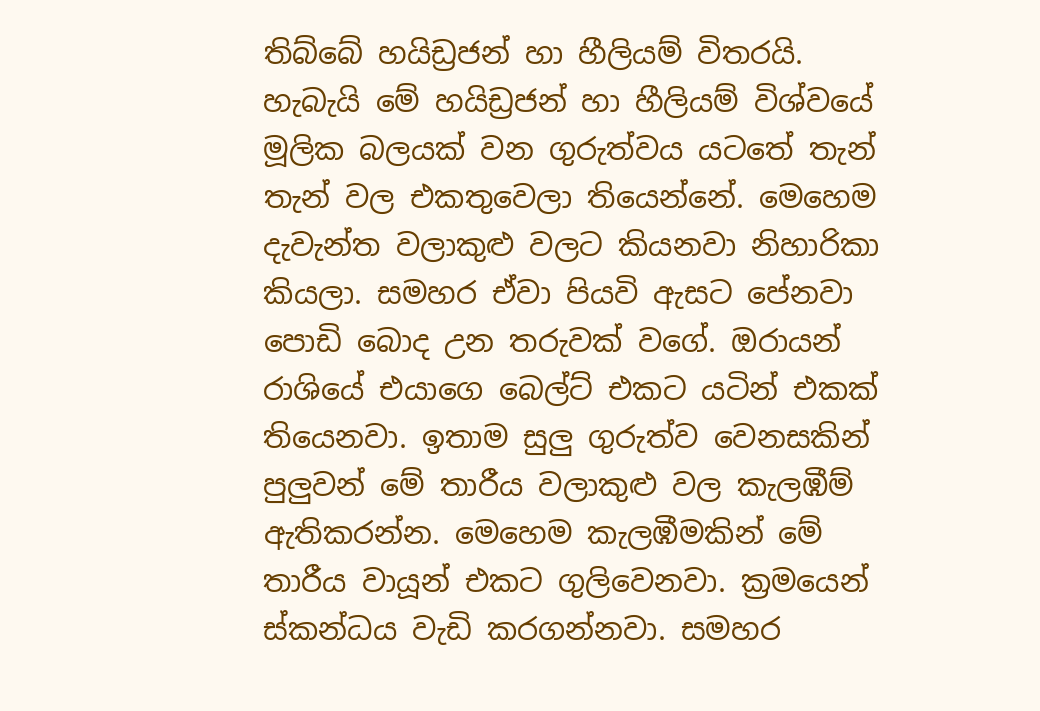තිබ්බේ හයිඩ්‍රජන් හා හීලියම් විතරයි. හැබැයි මේ හයිඩ්‍රජන් හා හීලියම් විශ්වයේ මූලික බලයක් වන ගුරුත්වය යටතේ තැන් තැන් වල එකතුවෙලා තියෙන්නේ. මෙහෙම දැවැන්ත වලාකුළු වලට කියනවා නිහාරිකා කියලා. සමහර ඒවා පියවි ඇසට පේනවා පොඩි බොද උන තරුවක් වගේ. ඔරායන් රාශියේ එයාගෙ බෙල්ට් එකට යටින් එකක් තියෙනවා. ඉතාම සුලු ගුරුත්ව වෙනසකින් පුලුවන් මේ තාරීය වලාකුළු වල කැලඹීම් ඇතිකරන්න. මෙහෙම කැලඹීමකින් මේ තාරීය වායූන් එකට ගුලිවෙනවා. ක්‍රමයෙන් ස්කන්ධය වැඩි කරගන්නවා. සමහර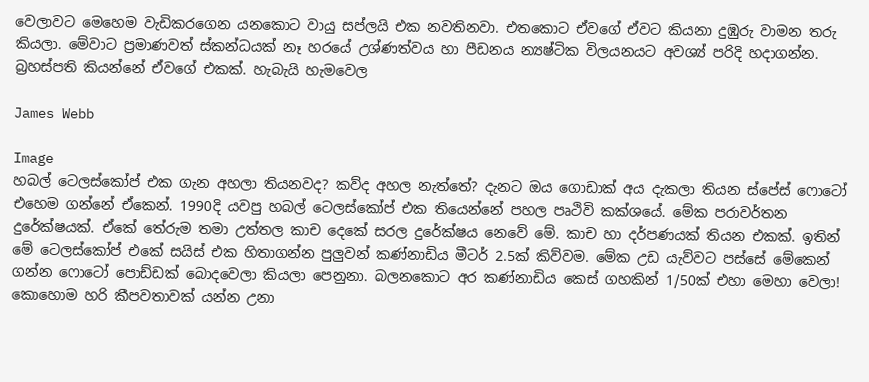වෙලාවට මෙහෙම වැඩිකරගෙන යනකොට වායු සප්ලයි එක නවතිනවා. එතකොට ඒවගේ ඒවට කියනා දුඹුරු වාමන තරු කියලා. මේවාට ප්‍රමාණවත් ස්කන්ධයක් නෑ හරයේ උශ්ණත්වය හා පීඩනය න්‍යෂ්ටික විලයනයට අවශ්‍ය් පරිදි හදාගන්න. බ්‍රහස්පති කියන්නේ ඒවගේ එකක්. හැබැයි හැමවෙල

James Webb

Image
හබල් ටෙලස්කෝප් එක ගැන අහලා තියනවද? කව්ද අහල නැත්තේ? දැනට ඔය ගොඩාක් අය දැකලා තියන ස්පේස් ෆොටෝ එහෙම ගන්නේ ඒකෙන්. 1990දි යවපු හබල් ටෙලස්කෝප් එක තියෙන්නේ පහල පෘථිවි කක්ශයේ. මේක පරාවර්තන දුරේක්ෂයක්. ඒකේ තේරුම තමා උත්තල කාච දෙකේ සරල දුරේක්ෂය නෙවේ මේ. කාච හා දර්පණයක් තියන එකක්. ඉතින් මේ ටෙලස්කෝප් එකේ සයිස් එක හිතාගන්න පුලුවන් කණ්නාඩිය මීටර් 2.5ක් කිව්වම. මේක උඩ යැව්වට පස්සේ මේකෙන් ගන්න ෆොටෝ පොඩ්ඩක් බොදවෙලා කියලා පෙනුනා. බලනකොට අර කණ්නාඩිය කෙස් ගහකින් 1/50ක් එහා මෙහා වෙලා! කොහොම හරි කීපවතාවක් යන්න උනා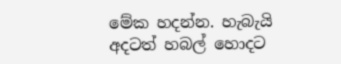මේක හදන්න. හැබැයි අදටත් හබල් හොදට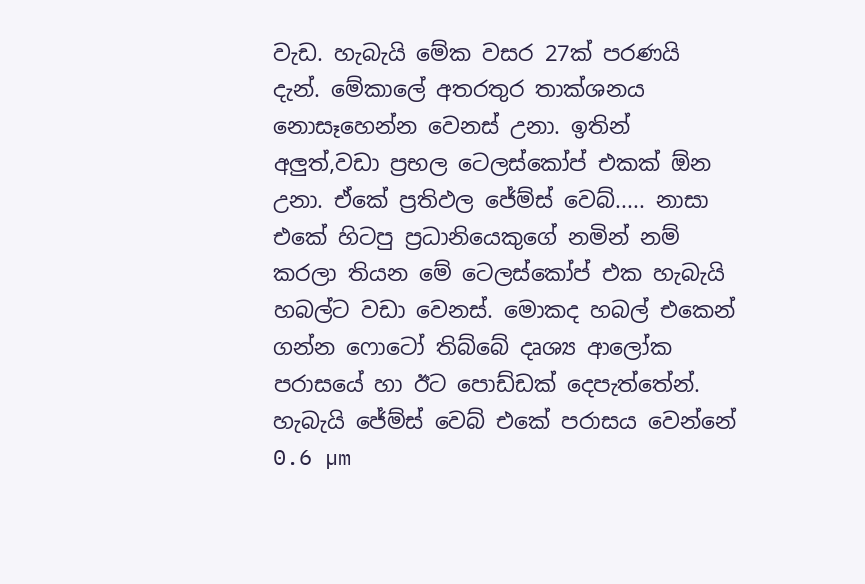වැඩ. හැබැයි මේක වසර 27ක් පරණයි දැන්. මේකාලේ අතරතුර තාක්ශනය නොසෑහෙන්න වෙනස් උනා. ඉතින් අලුත්,වඩා ප්‍රභල ටෙලස්කෝප් එකක් ඕන උනා. ඒකේ ප්‍රතිඵල ජේම්ස් වෙබ්..... නාසා එකේ හිටපු ප්‍රධානියෙකුගේ නමින් නම් කරලා තියන මේ ටෙලස්කෝප් එක හැබැයි හබල්ට වඩා වෙනස්. මොකද හබල් එකෙන් ගන්න ෆොටෝ තිබ්බේ දෘශ්‍ය ආලෝක පරාසයේ හා ඊට පොඩ්ඩක් දෙපැත්තේන්. හැබැයි ජේම්ස් වෙබ් එකේ පරාසය වෙන්නේ 0.6 µm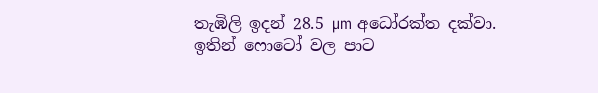තැඹිලි ඉදන් 28.5 µm අධෝරක්ත දක්වා. ඉතින් ෆොටෝ වල පාට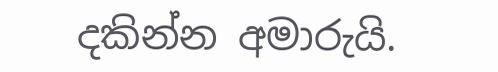දකින්න අමාරුයි.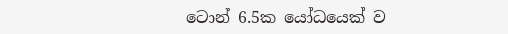ටොන් 6.5ක යෝධයෙක් ව